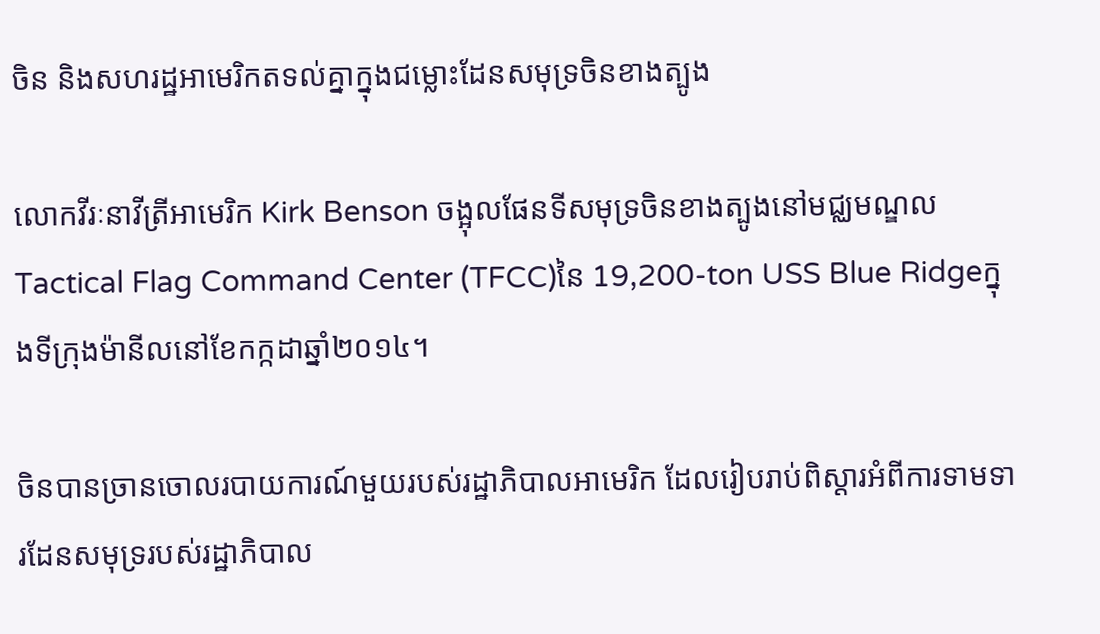ចិន និងសហរដ្ឋអាមេរិកតទល់គ្នាក្នុងជម្លោះដែនសមុទ្រចិនខាងត្បូង

លោកវីរៈនាវីត្រីអាមេរិក Kirk Benson ចង្អុលផែនទីសមុទ្រចិនខាងត្បូងនៅមជ្ឈមណ្ឌលTactical Flag Command Center (TFCC)នៃ 19,200-ton USS Blue Ridgeក្នុងទីក្រុងម៉ានីលនៅខែកក្កដាឆ្នាំ២០១៤។

ចិនបានច្រានចោលរបាយការណ៍មួយរបស់រដ្ឋាភិបាលអាមេរិក ដែលរៀបរាប់ពិស្តារអំពីការទាមទារដែនសមុទ្ររបស់រដ្ឋាភិបាល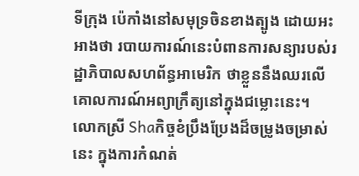ទីក្រុង ប៉េកាំងនៅសមុទ្រចិនខាងត្បូង ដោយអះអាងថា របាយការណ៍នេះបំពានការសន្យារបស់រដ្ឋាភិបាលសហព័ន្ធអាមេរិក ថាខ្លួននឹងឈរលើគោលការណ៍អព្យាក្រឹត្យនៅក្នុងជម្លោះនេះ។ លោកស្រី Shaកិច្ចខំប្រឹងប្រែងដ៏ចម្រូងចម្រាស់នេះ ក្នុងការកំណត់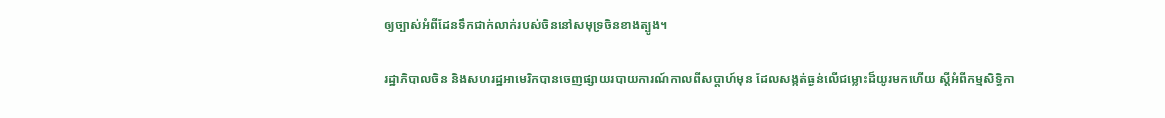ឲ្យច្បាស់អំពីដែនទឹកជាក់លាក់របស់ចិននៅសមុទ្រចិនខាងត្បូង។

រដ្ឋាភិបាលចិន និងសហរដ្ឋអាមេរិកបានចេញផ្សាយរបាយការណ៍កាលពីសប្តាហ៍មុន ដែលសង្កត់ធ្ងន់លើជម្លោះដ៏យូរមកហើយ ស្តីអំពីកម្មសិទ្ធិកា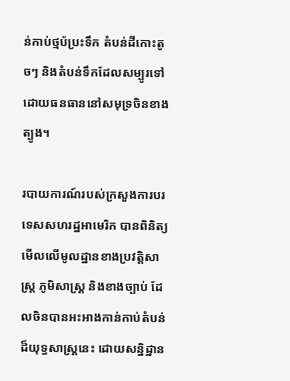ន់កាប់ថ្មប៉ប្រះទឹក តំបន់ដីកោះតូចៗ និងតំបន់ទឹកដែលសម្បូរទៅដោយធនធាននៅសមុទ្រចិនខាងត្បូង។

របាយការណ៍របស់ក្រសួងការបរទេសសហរដ្ឋអាមេរិក បានពិនិត្យមើលលើមូលដ្ឋានខាងប្រវត្តិសាស្ត្រ ភូមិសាស្ត្រ និងខាងច្បាប់ ដែលចិនបានអះអាងកាន់កាប់តំបន់ដ៏យុទ្ធសាស្ត្រនេះ ដោយសន្និដ្ឋាន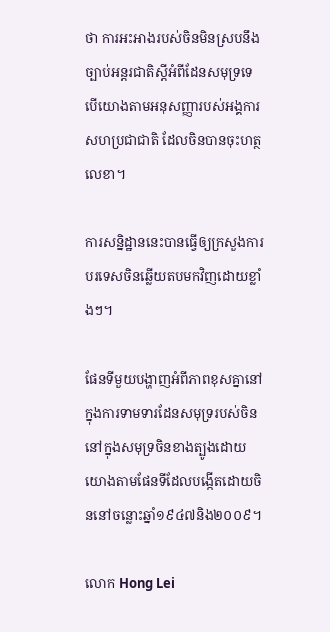ថា ការអះអាងរបស់ចិនមិនស្របនឹងច្បាប់អន្តរជាតិស្តីអំពីដែនសមុទ្រទេ បើយោងតាមអនុសញ្ញារបស់អង្គការសហប្រជាជាតិ ដែលចិនបានចុះហត្ថលេខា។

ការសន្និដ្ឋាននេះបានធ្វើឲ្យក្រសួងការបរទេសចិនឆ្លើយតបមកវិញដោយខ្លាំងៗ។

ផែនទីមួយបង្ហាញអំពីភាពខុសគ្នានៅក្នុងការទាមទារដែនសមុទ្ររបស់ចិននៅក្នុងសមុទ្រចិនខាងត្បូងដោយយោងតាមផែនទីដែលបង្កើតដោយចិននៅចន្លោះឆ្នាំ១៩៤៧និង២០០៩។

លោក Hong Lei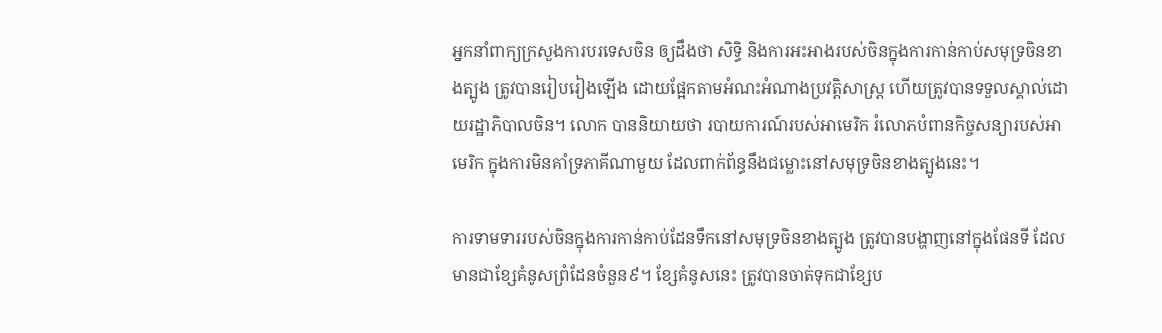អ្នកនាំពាក្យក្រសួងការបរទេសចិន ឲ្យដឹងថា សិទ្ធិ និងការអះអាងរបស់ចិនក្នុងការកាន់កាប់សមុទ្រចិនខាងត្បូង ត្រូវបានរៀបរៀងឡើង ដោយផ្អែកតាមអំណះអំណាងប្រវត្តិសាស្ត្រ ហើយត្រូវបានទទួលស្គាល់ដោយរដ្ឋាភិបាលចិន។ លោក បាននិយាយថា របាយការណ៍របស់អាមេរិក រំលោភបំពានកិច្ចសន្យារបស់អាមេរិក ក្នុងការមិនគាំទ្រភាគីណាមួយ ដែលពាក់ព័ន្ធនឹងជម្លោះនៅសមុទ្រចិនខាងត្បូងនេះ។

ការទាមទាររបស់ចិនក្នុងការកាន់កាប់ដែនទឹកនៅសមុទ្រចិនខាងត្បូង ត្រូវបានបង្ហាញនៅក្នុងផែនទី ដែលមានជាខ្សែគំនូសព្រំដែនចំនួន៩។ ខ្សែគំនូសនេះ ត្រូវបានចាត់ទុកជាខ្សែប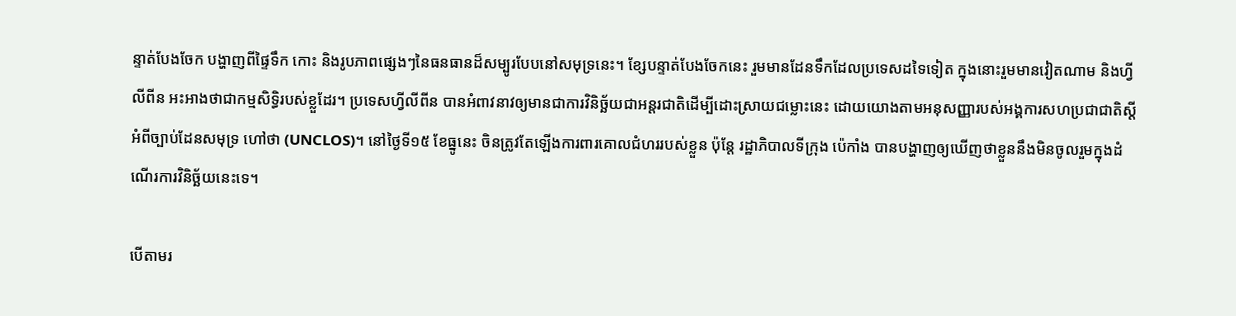ន្ទាត់បែងចែក បង្ហាញពីផ្ទៃទឹក កោះ និងរូបភាពផ្សេងៗនៃធនធានដ៏សម្បូរបែបនៅសមុទ្រនេះ។ ខ្សែបន្ទាត់បែងចែកនេះ រួមមានដែនទឹកដែលប្រទេសដទៃទៀត ក្នុងនោះរួមមានវៀតណាម និងហ្វីលីពីន អះអាងថាជាកម្មសិទ្ធិរបស់ខ្លួដែរ។ ប្រទេសហ្វីលីពីន បានអំពាវនាវឲ្យមានជាការវិនិច្ឆ័យជាអន្តរជាតិដើម្បីដោះស្រាយជម្លោះនេះ ដោយយោងតាមអនុសញ្ញារបស់អង្គការសហប្រជាជាតិស្តីអំពីច្បាប់ដែនសមុទ្រ ហៅថា (UNCLOS)។ នៅថ្ងៃទី១៥ ខែធ្នូនេះ ចិនត្រូវតែឡើងការពារគោលជំហររបស់ខ្លួន ប៉ុន្តែ រដ្ឋាភិបាលទីក្រុង ប៉េកាំង បានបង្ហាញឲ្យឃើញថាខ្លួននឹងមិនចូលរួមក្នុងដំណើរការវិនិច្ឆ័យនេះទេ។

បើតាមរ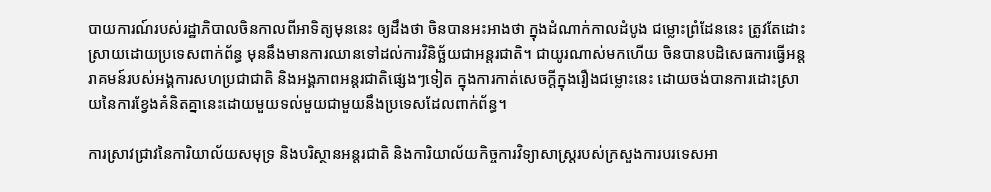បាយការណ៍របស់រដ្ឋាភិបាលចិនកាលពីអាទិត្យមុននេះ ឲ្យដឹងថា ចិនបានអះអាងថា ក្នុងដំណាក់កាលដំបូង ជម្លោះព្រំដែននេះ ត្រូវតែដោះស្រាយដោយប្រទេសពាក់ព័ន្ធ មុននឹងមានការឈានទៅដល់ការវិនិច្ឆ័យជាអន្តរជាតិ។ ជាយូរណាស់មកហើយ ចិនបានបដិសេធការធ្វើអន្តរាគមន៍របស់អង្គការសហប្រជាជាតិ និងអង្គភាពអន្តរជាតិផ្សេងៗទៀត ក្នុងការកាត់សេចក្តីក្នុងរឿងជម្លោះនេះ ដោយចង់បានការដោះស្រាយនៃការខ្វែងគំនិតគ្នានេះដោយមួយទល់មួយជាមួយនឹងប្រទេសដែលពាក់ព័ន្ធ។

ការស្រាវជ្រាវនៃការិយាល័យសមុទ្រ និងបរិស្ថានអន្តរជាតិ និងការិយាល័យកិច្ចការវិទ្យាសាស្ត្ររបស់ក្រសួងការបរទេសអា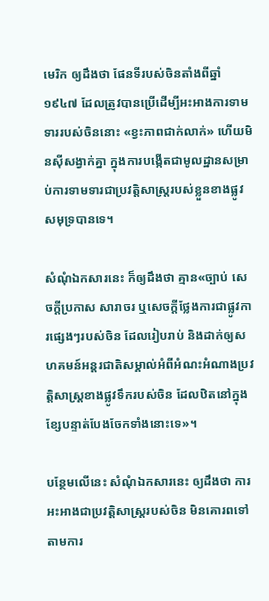មេរិក ឲ្យដឹងថា ផែនទីរបស់ចិនតាំងពីឆ្នាំ១៩៤៧ ដែលត្រូវបានប្រើដើម្បីអះអាងការទាមទាររបស់ចិននោះ «ខ្វះភាពជាក់លាក់» ហើយមិនស៊ីសង្វាក់គ្នា ក្នុងការបង្កើតជាមូលដ្ឋានសម្រាប់ការទាមទារជាប្រវត្តិសាស្ត្ររបស់ខ្លួនខាងផ្លូវសមុទ្របានទេ។

សំណុំឯកសារនេះ ក៏ឲ្យដឹងថា គ្មាន«ច្បាប់ សេចក្តីប្រកាស សារាចរ ឬសេចក្តីថ្លែងការជាផ្លូវការផ្សេងៗរបស់ចិន ដែលរៀបរាប់ និងដាក់ឲ្យសហគមន៍អន្តរជាតិសម្គាល់អំពីអំណះអំណាងប្រវត្តិសាស្ត្រខាងផ្លូវទឹករបស់ចិន ដែលឋិតនៅក្នុងខ្សែបន្ទាត់បែងចែកទាំងនោះទេ»។

បន្ថែមលើនេះ សំណុំឯកសារនេះ ឲ្យដឹងថា ការអះអាងជាប្រវត្តិសាស្ត្ររបស់ចិន មិនគោរពទៅតាមការ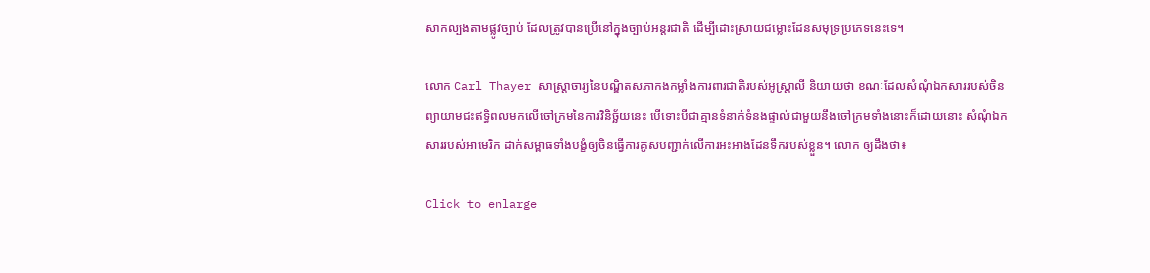សាកល្បងតាមផ្លូវច្បាប់ ដែលត្រូវបានប្រើនៅក្នុងច្បាប់អន្តរជាតិ ដើម្បីដោះស្រាយជម្លោះដែនសមុទ្រប្រភេទនេះទេ។

លោក Carl Thayer សាស្ត្រាចារ្យនៃបណ្ឌិតសភាកងកម្លាំងការពារជាតិរបស់អូស្ត្រាលី និយាយថា ខណៈដែលសំណុំឯកសាររបស់ចិន ព្យាយាមជះឥទ្ធិពលមកលើចៅក្រមនៃការវិនិច្ឆ័យនេះ បើទោះបីជាគ្មានទំនាក់ទំនងផ្ទាល់ជាមួយនឹងចៅក្រមទាំងនោះក៏ដោយនោះ សំណុំឯកសាររបស់អាមេរិក ដាក់សម្ពាធទាំងបង្ខំឲ្យចិនធ្វើការគូសបញ្ជាក់លើការអះអាងដែនទឹករបស់ខ្លួន។ លោក ឲ្យដឹងថា៖

Click to enlarge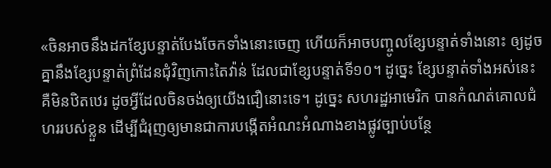«ចិនអាចនឹងដកខ្សែបន្ទាត់បែងចែកទាំងនោះចេញ ហើយក៏អាចបញ្ចូលខ្សែបន្ទាត់ទាំងនោះ ឲ្យដូចគ្នានឹងខ្សែបន្ទាត់ព្រំដែនជុំវិញកោះតៃវ៉ាន់ ដែលជាខ្សែបន្ទាត់ទី១០។ ដូច្នេះ ខ្សែបន្ទាត់ទាំងអស់នេះ គឺមិនឋិតឋេរ ដូចអ្វីដែលចិនចង់ឲ្យយើងជឿនោះទេ។ ដូច្នេះ សហរដ្ឋអាមេរិក បានកំណត់គោលជំហររបស់ខ្លួន ដើម្បីជំរុញឲ្យមានជាការបង្កើតអំណះអំណាងខាងផ្លូវច្បាប់បន្ថែ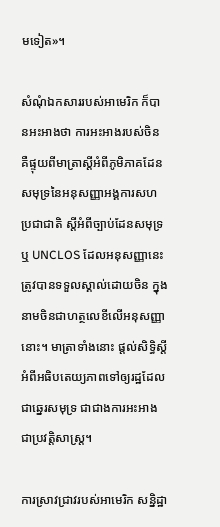មទៀត»។

សំណុំឯកសាររបស់អាមេរិក ក៏បានអះអាងថា ការអះអាងរបស់ចិន គឺផ្ទុយពីមាត្រាស្តីអំពីភូមិភាគដែនសមុទ្រនៃអនុសញ្ញាអង្គការសហប្រជាជាតិ ស្តីអំពីច្បាប់ដែនសមុទ្រ ឬ UNCLOS ដែលអនុសញ្ញានេះត្រូវបានទទួលស្គាល់ដោយចិន ក្នុងនាមចិនជាហត្ថលេខីលើអនុសញ្ញានោះ។ មាត្រាទាំងនោះ ផ្តល់សិទ្ធិស្តីអំពីអធិបតេយ្យភាពទៅឲ្យរដ្ឋដែលជាឆ្នេរសមុទ្រ ជាជាងការអះអាងជាប្រវត្តិសាស្ត្រ។

ការស្រាវជ្រាវរបស់អាមេរិក សន្និដ្ឋា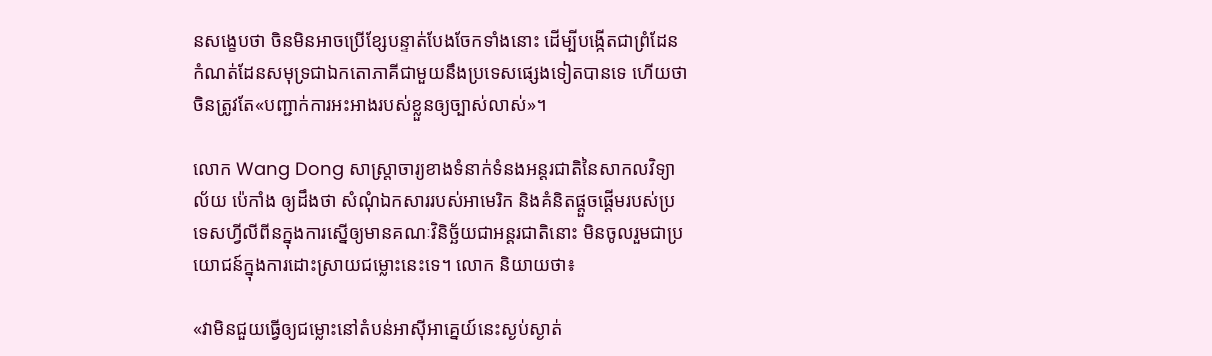នសង្ខេបថា ចិនមិនអាចប្រើខ្សែបន្ទាត់បែងចែកទាំងនោះ ដើម្បីបង្កើតជាព្រំដែនកំណត់ដែនសមុទ្រជាឯកតោភាគីជាមួយនឹងប្រទេសផ្សេងទៀតបានទេ ហើយថា ចិនត្រូវតែ«បញ្ជាក់ការអះអាងរបស់ខ្លួនឲ្យច្បាស់លាស់»។

លោក Wang Dong សាស្ត្រាចារ្យខាងទំនាក់ទំនងអន្តរជាតិនៃសាកលវិទ្យាល័យ ប៉េកាំង ឲ្យដឹងថា សំណុំឯកសាររបស់អាមេរិក និងគំនិតផ្តួចផ្តើមរបស់ប្រទេសហ្វីលីពីនក្នុងការស្នើឲ្យមានគណៈវិនិច្ឆ័យជាអន្តរជាតិនោះ មិនចូលរួមជាប្រយោជន៍ក្នុងការដោះស្រាយជម្លោះនេះទេ។ លោក និយាយថា៖

«វាមិនជួយធ្វើឲ្យជម្លោះនៅតំបន់អាស៊ីអាគ្នេយ៍នេះស្ងប់ស្ងាត់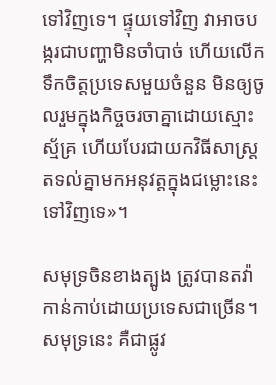ទៅវិញទេ។ ផ្ទុយទៅវិញ វាអាចបង្ករជាបញ្ហាមិនចាំបាច់ ហើយលើកទឹកចិត្តប្រទេសមួយចំនួន មិនឲ្យចូលរួមក្នុងកិច្ចចរចាគ្នាដោយស្មោះស័្មគ្រ ហើយបែរជាយកវិធីសាស្ត្រតទល់គ្នាមកអនុវត្តក្នុងជម្លោះនេះទៅវិញទេ»។

សមុទ្រចិនខាងត្បូង ត្រូវបានតវ៉ាកាន់កាប់ដោយប្រទេសជាច្រើន។ សមុទ្រនេះ គឺជាផ្លូវ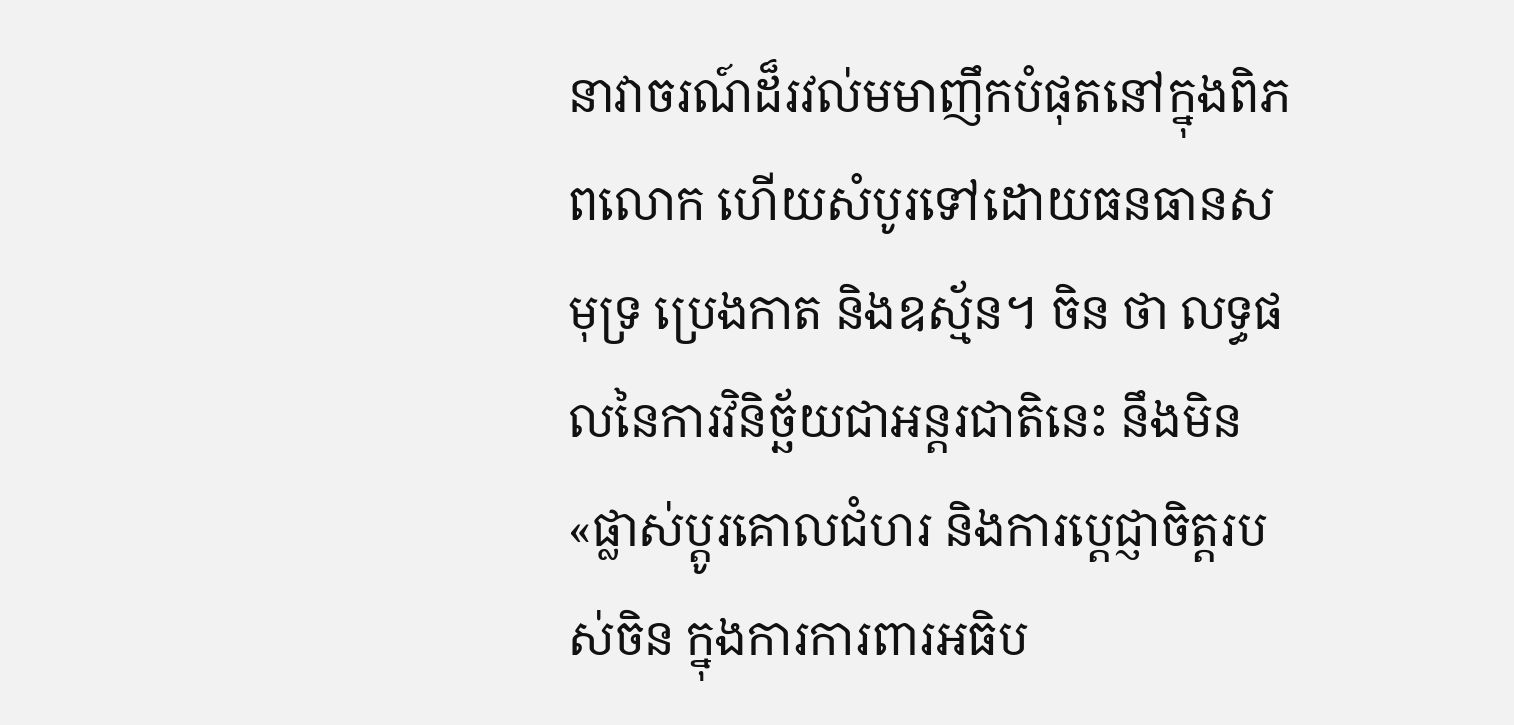នាវាចរណ៍ដ៏រវល់មមាញឹកបំផុតនៅក្នុងពិភពលោក ហើយសំបូរទៅដោយធនធានសមុទ្រ ប្រេងកាត និងឧស្ម័ន។ ចិន ថា លទ្ធផលនៃការវិនិច្ឆ័យជាអន្តរជាតិនេះ នឹងមិន«ផ្លាស់ប្តូរគោលជំហរ និងការបេ្តជ្ញាចិត្តរបស់ចិន ក្នុងការការពារអធិប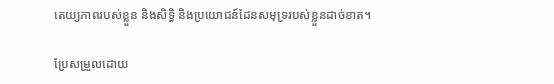តេយ្យភាពរបស់ខ្លួន និងសិទ្ធិ និងប្រយោជន៍ដែនសមុទ្ររបស់ខ្លួនដាច់ខាត។

ប្រែសម្រួលដោយ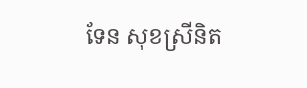ទែន សុខស្រីនិត